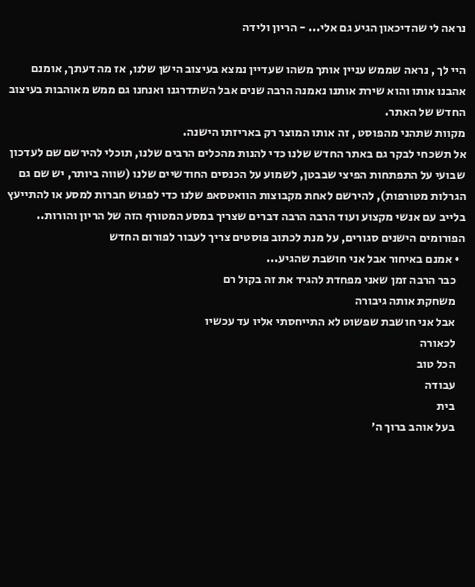נראה לי שהדיכאון הגיע גם אלי... - הריון ולידה

היי לך , נראה שממש עניין אותך משהו שעדיין נמצא בעיצוב הישן שלנו, אז מה דעתך, אומנם אהבנו אותו והוא שירת אותנו נאמנה הרבה שנים אבל השתדרגנו ואנחנו גם ממש מאוהבות בעיצוב החדש של האתר.
מקוות שתהני מהפוסט , זה אותו המוצר רק באריזתו הישנה.
אל תשכחי לבקר גם באתר החדש שלנו כדי להנות מהכלים הרבים שלנו, תוכלי להירשם שם לעדכון שבועי על התפתחות הפיצי שבבטן, לשמוע על הכנסים החודשיים שלנו (שווה ביותר, יש שם גם הגרלות מטורפות), להירשם לאחת מקבוצות הוואטסאפ שלנו כדי לפגוש חברות למסע או להתייעץ בלייב עם אנשי מקצוע ועוד הרבה הרבה דברים שצריך במסע המטורף הזה של הריון והורות..
הפורומים הישנים סגורים, על מנת לכתוב פוסטים צריך לעבור לפורום החדש
  • אמנם באיחור אבל אני חושבת שהגיע...
    כבר הרבה זמן שאני מפחדת להגיד את זה בקול רם
    משחקת אותה גיבורה
    אבל אני חושבת שפשוט לא התייחסתי אליו עד עכשיו
    לכאורה
    הכל טוב
    עבודה
    בית
    בעל אוהב ברוך ה׳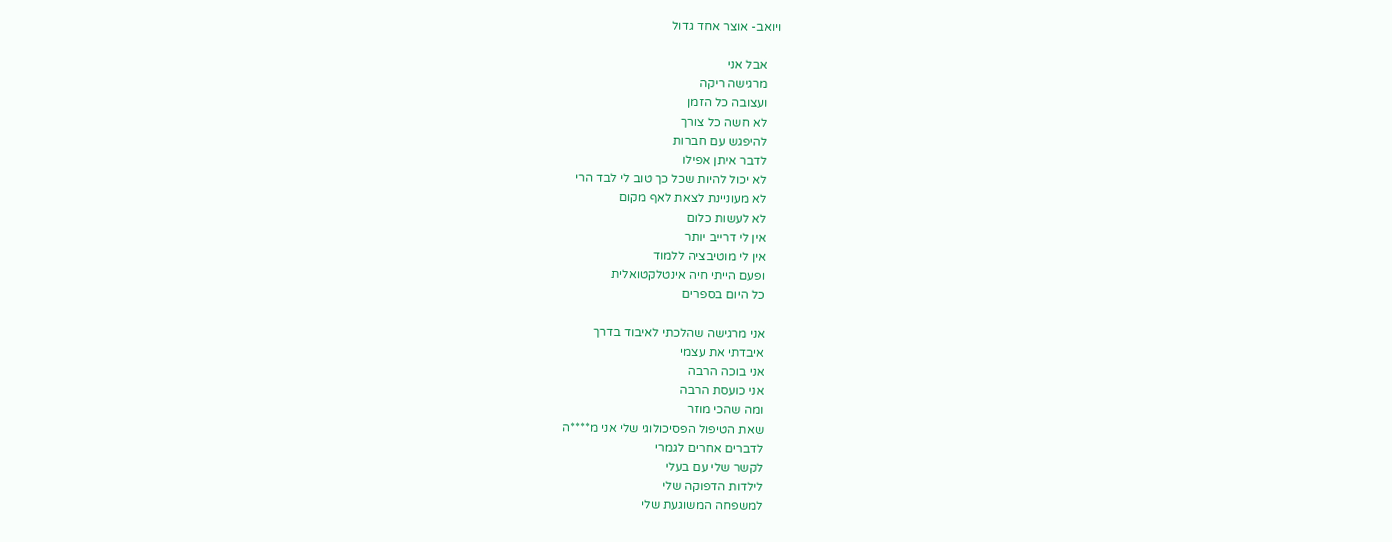ויואב- אוצר אחד גדול

    אבל אני
    מרגישה ריקה
    ועצובה כל הזמן
    לא חשה כל צורך
    להיפגש עם חברות
    לדבר איתן אפילו
    לא יכול להיות שכל כך טוב לי לבד הרי
    לא מעוניינת לצאת לאף מקום
    לא לעשות כלום
    אין לי דרייב יותר
    אין לי מוטיבציה ללמוד
    ופעם הייתי חיה אינטלקטואלית
    כל היום בספרים

    אני מרגישה שהלכתי לאיבוד בדרך
    איבדתי את עצמי
    אני בוכה הרבה
    אני כועסת הרבה
    ומה שהכי מוזר
    שאת הטיפול הפסיכולוגי שלי אני מ****ה
    לדברים אחרים לגמרי
    לקשר שלי עם בעלי
    לילדות הדפוקה שלי
    למשפחה המשוגעת שלי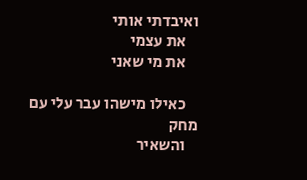ואיבדתי אותי
    את עצמי
    את מי שאני

    כאילו מישהו עבר עלי עם מחק
    והשאיר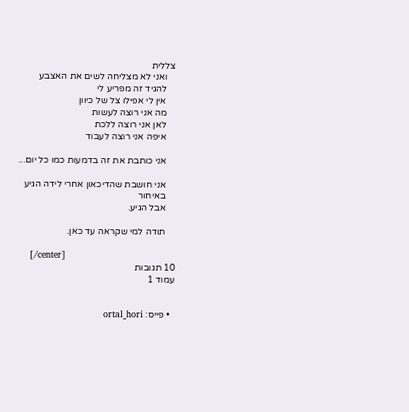צללית
    ואני לא מצליחה לשים את האצבע
    להגיד זה מפריע לי
    אין לי אפילו צל של כיוון
    מה אני רוצה לעשות
    לאן אני רוצה ללכת
    איפה אני רוצה לעבוד

    אני כותבת את זה בדמעות כמו כל יום...

    אני חושבת שהדיכאון אחרי לידה הגיע
    באיחור
    אבל הגיע.

    תודה למי שקראה עד כאן.

    [/center]
10 תגובות
עמוד 1


  • פייס: ortal_hori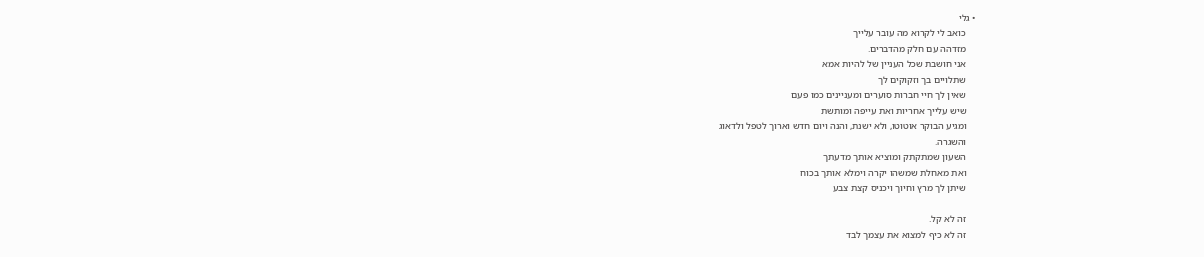• גלי
    כואב לי לקרוא מה עובר עלייך
    מזדהה עם חלק מהדברים.
    אני חושבת שכל העניין של להיות אמא
    שתלויים בך וזקוקים לך
    שאין לך חיי חברות סוערים ומעניינים כמו פעם
    שיש עלייך אחריות ואת עייפה ומותשת
    ומגיע הבוקר אוטוטו, ולא ישנת, והנה ויום חדש וארוך לטפל ולדאוג
    והשגרה.
    השעון שמתקתק ומוציא אותך מדעתך
    ואת מאחלת שמשהו יקרה וימלא אותך בכוח
    שיתן לך מרץ וחיוך ויכניס קצת צבע

    זה לא קל.
    זה לא כיף למצוא את עצמך לבד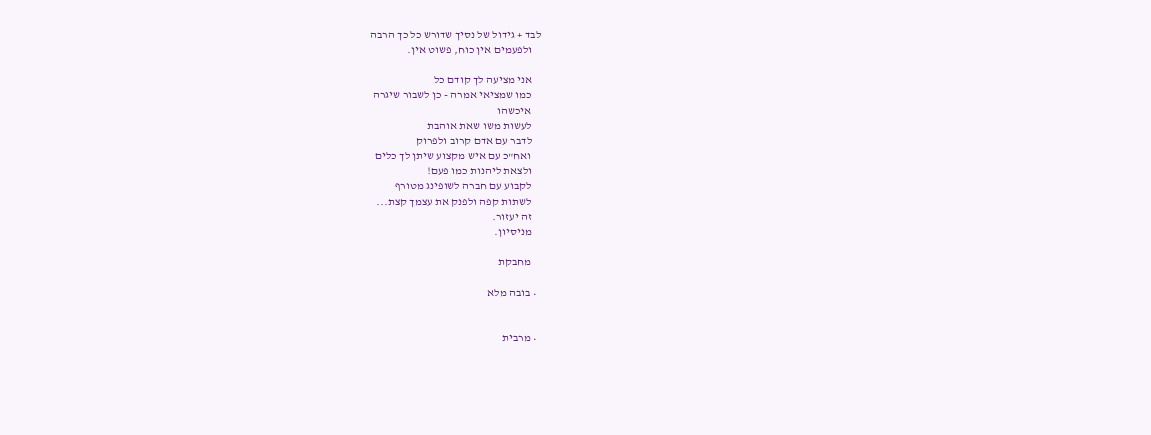לבד + גידול של נסיך שדורש כל כך הרבה
    ולפעמים אין כוח, פשוט אין.

    אני מציעה לך קודם כל
    כמו שמציאי אמרה - כן לשבור שיגרה
    איכשהו
    לעשות משו שאת אוהבת
    לדבר עם אדם קרוב ולפרוק
    ואח"כ עם איש מקצוע שיתן לך כלים
    ולצאת ליהנות כמו פעם!
    לקבוע עם חברה לשופינג מטורף
    לשתות קפה ולפנק את עצמך קצת...
    זה יעזור.
    מניסיון.

    מחבקת

  • בובה מלא


  • מרבית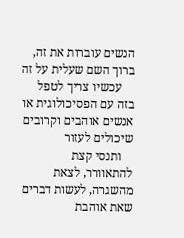הנשים עוברות את זה, ברוך השם שעלית על זה
    עכשיו צריך לטפל בזה עם הפסיכולוגית או אנשים אוהבים וקרובים שיכולים לעזור
    ותנסי קצת להתאוורר, לצאת מהשגרה, לעשות דברים שאת אוהבת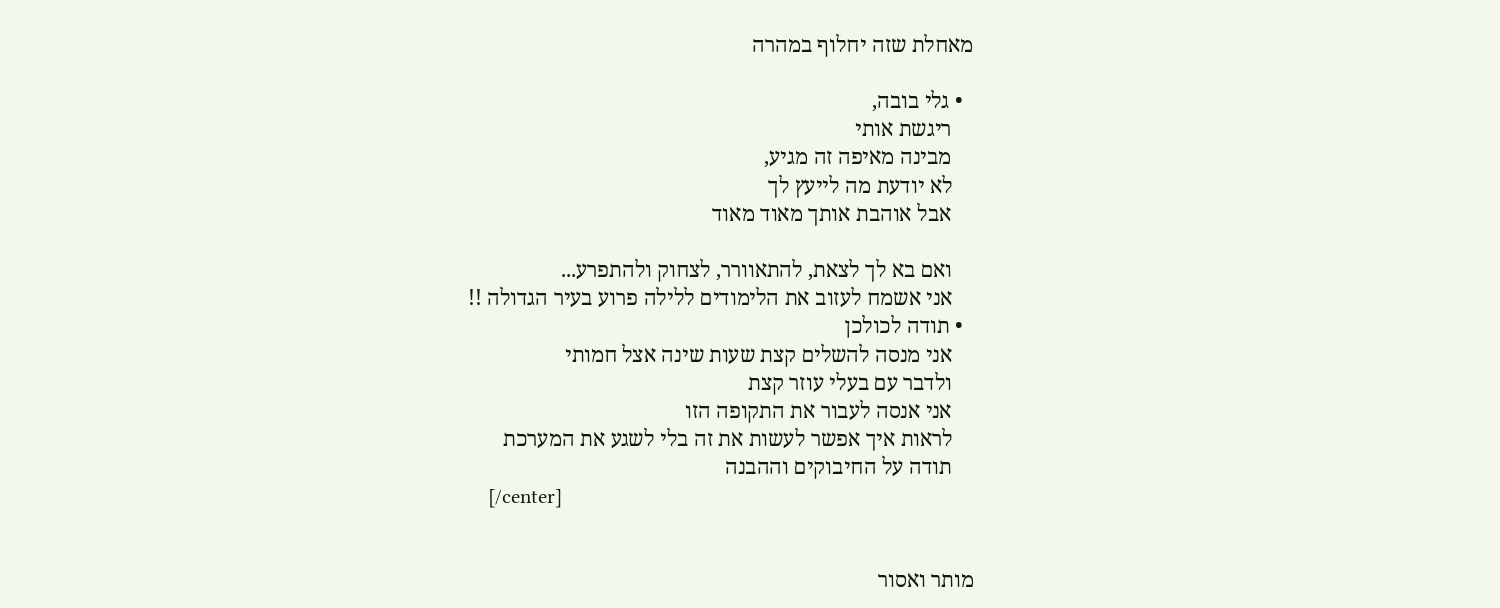מאחלת שזה יחלוף במהרה

  • גלי בובה,
    ריגשת אותי
    מבינה מאיפה זה מגיע,
    לא יודעת מה לייעץ לך
    אבל אוהבת אותך מאוד מאוד

    ואם בא לך לצאת, להתאוורר, לצחוק ולהתפרע...
    אני אשמח לעזוב את הלימודים ללילה פרוע בעיר הגדולה !!
  • תודה לכולכן
    אני מנסה להשלים קצת שעות שינה אצל חמותי
    ולדבר עם בעלי עוזר קצת
    אני אנסה לעבור את התקופה הזו
    לראות איך אפשר לעשות את זה בלי לשגע את המערכת
    תודה על החיבוקים וההבנה
    [/center]


מותר ואסור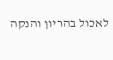לאכול בהריון והנקה